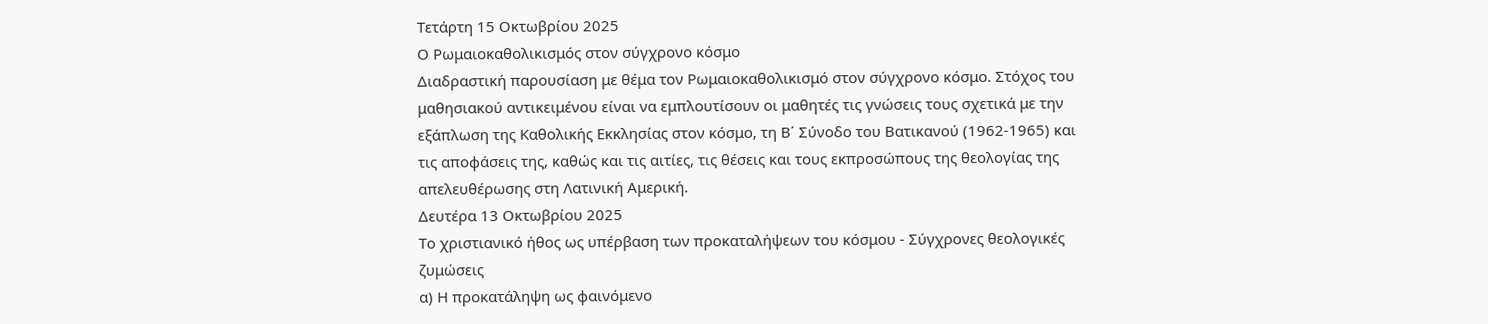Τετάρτη 15 Οκτωβρίου 2025
Ο Ρωμαιοκαθολικισμός στον σύγχρονο κόσμο
Διαδραστική παρουσίαση με θέμα τον Ρωμαιοκαθολικισμό στον σύγχρονο κόσμο. Στόχος του μαθησιακού αντικειμένου είναι να εμπλουτίσουν οι μαθητές τις γνώσεις τους σχετικά με την εξάπλωση της Καθολικής Εκκλησίας στον κόσμο, τη Β΄ Σύνοδο του Βατικανού (1962-1965) και τις αποφάσεις της, καθώς και τις αιτίες, τις θέσεις και τους εκπροσώπους της θεολογίας της απελευθέρωσης στη Λατινική Αμερική.
Δευτέρα 13 Οκτωβρίου 2025
Το χριστιανικό ήθος ως υπέρβαση των προκαταλήψεων του κόσμου - Σύγχρονες θεολογικές ζυμώσεις
α) Η προκατάληψη ως φαινόμενο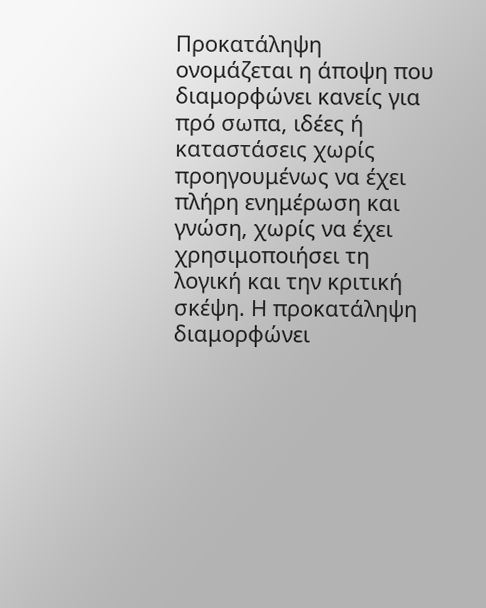Προκατάληψη ονομάζεται η άποψη που διαμορφώνει κανείς για πρό σωπα, ιδέες ή καταστάσεις χωρίς προηγουμένως να έχει πλήρη ενημέρωση και γνώση, χωρίς να έχει χρησιμοποιήσει τη λογική και την κριτική σκέψη. Η προκατάληψη διαμορφώνει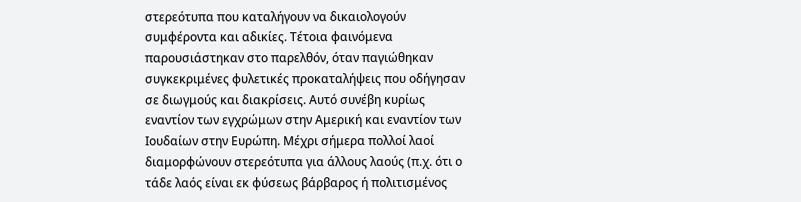στερεότυπα που καταλήγουν να δικαιολογούν συμφέροντα και αδικίες. Τέτοια φαινόμενα παρουσιάστηκαν στο παρελθόν, όταν παγιώθηκαν συγκεκριμένες φυλετικές προκαταλήψεις που οδήγησαν σε διωγμούς και διακρίσεις. Αυτό συνέβη κυρίως εναντίον των εγχρώμων στην Αμερική και εναντίον των Ιουδαίων στην Ευρώπη. Μέχρι σήμερα πολλοί λαοί διαμορφώνουν στερεότυπα για άλλους λαούς (π.χ. ότι ο τάδε λαός είναι εκ φύσεως βάρβαρος ή πολιτισμένος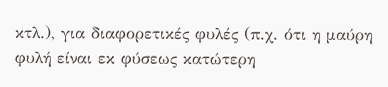κτλ.), για διαφορετικές φυλές (π.χ. ότι η μαύρη φυλή είναι εκ φύσεως κατώτερη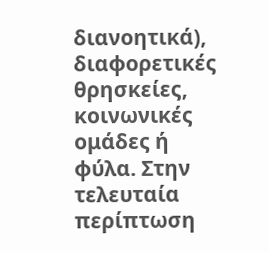διανοητικά), διαφορετικές θρησκείες, κοινωνικές ομάδες ή φύλα. Στην τελευταία περίπτωση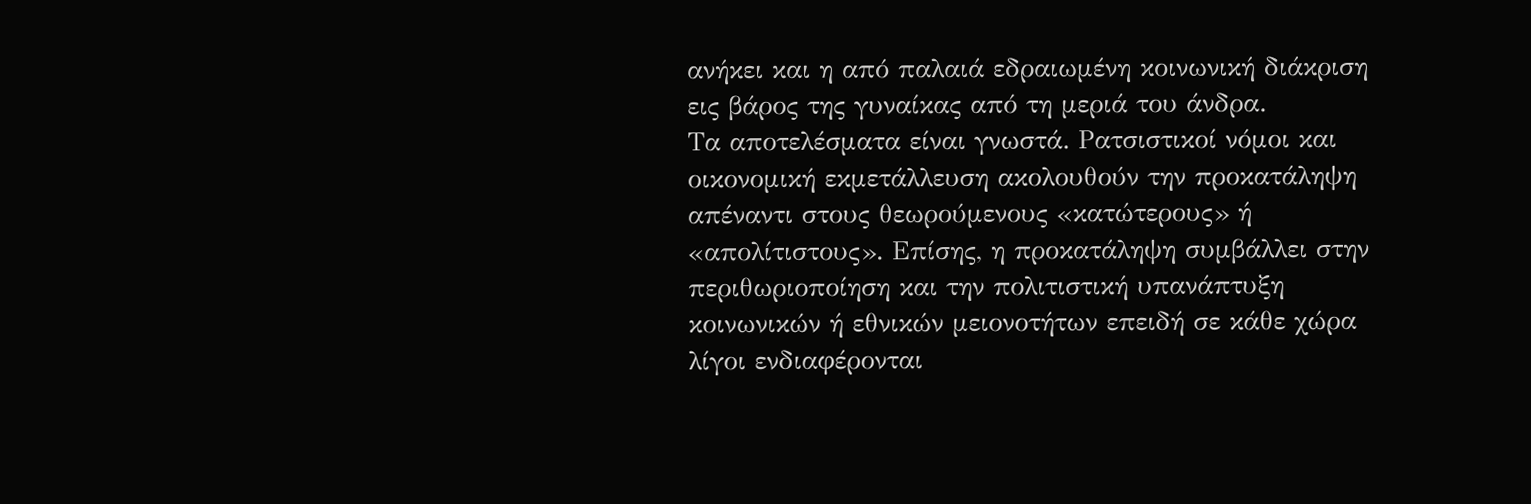ανήκει και η από παλαιά εδραιωμένη κοινωνική διάκριση εις βάρος της γυναίκας από τη μεριά του άνδρα.
Τα αποτελέσματα είναι γνωστά. Ρατσιστικοί νόμοι και οικονομική εκμετάλλευση ακολουθούν την προκατάληψη απέναντι στους θεωρούμενους «κατώτερους» ή «απολίτιστους». Επίσης, η προκατάληψη συμβάλλει στην περιθωριοποίηση και την πολιτιστική υπανάπτυξη κοινωνικών ή εθνικών μειονοτήτων επειδή σε κάθε χώρα λίγοι ενδιαφέρονται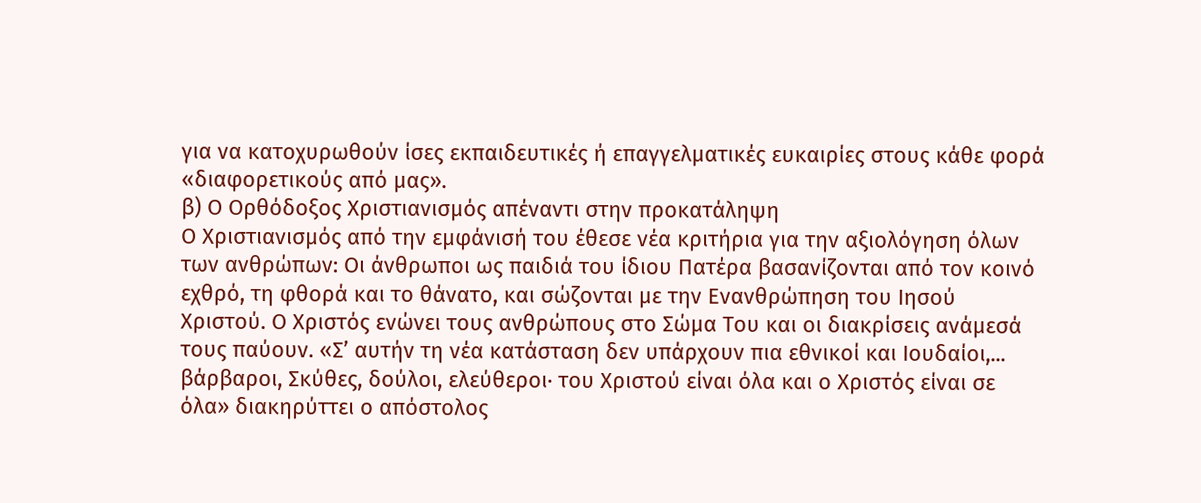για να κατοχυρωθούν ίσες εκπαιδευτικές ή επαγγελματικές ευκαιρίες στους κάθε φορά «διαφορετικούς από μας».
β) Ο Ορθόδοξος Χριστιανισμός απέναντι στην προκατάληψη
Ο Χριστιανισμός από την εμφάνισή του έθεσε νέα κριτήρια για την αξιολόγηση όλων των ανθρώπων: Οι άνθρωποι ως παιδιά του ίδιου Πατέρα βασανίζονται από τον κοινό εχθρό, τη φθορά και το θάνατο, και σώζονται με την Ενανθρώπηση του Ιησού Χριστού. Ο Χριστός ενώνει τους ανθρώπους στο Σώμα Του και οι διακρίσεις ανάμεσά τους παύουν. «Σ’ αυτήν τη νέα κατάσταση δεν υπάρχουν πια εθνικοί και Ιουδαίοι,... βάρβαροι, Σκύθες, δούλοι, ελεύθεροι· του Χριστού είναι όλα και ο Χριστός είναι σε όλα» διακηρύττει ο απόστολος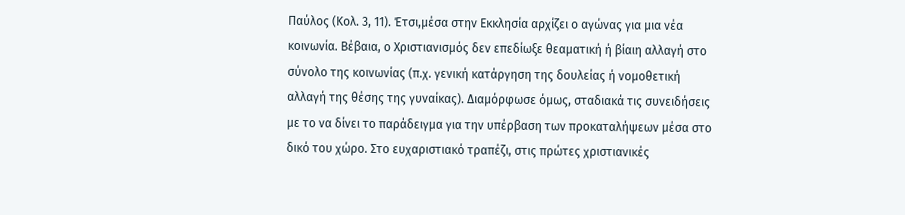Παύλος (Κολ. 3, 11). Έτσι,μέσα στην Εκκλησία αρχίζει ο αγώνας για μια νέα κοινωνία. Βέβαια, ο Χριστιανισμός δεν επεδίωξε θεαματική ή βίαιη αλλαγή στο σύνολο της κοινωνίας (π.χ. γενική κατάργηση της δουλείας ή νομοθετική αλλαγή της θέσης της γυναίκας). Διαμόρφωσε όμως, σταδιακά τις συνειδήσεις με το να δίνει το παράδειγμα για την υπέρβαση των προκαταλήψεων μέσα στο δικό του χώρο. Στο ευχαριστιακό τραπέζι, στις πρώτες χριστιανικές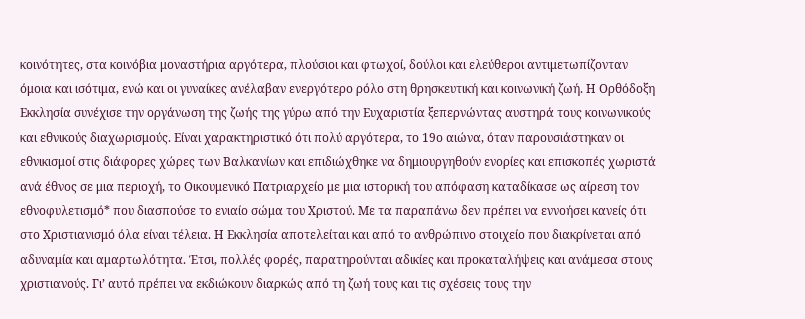κοινότητες, στα κοινόβια μοναστήρια αργότερα, πλούσιοι και φτωχοί, δούλοι και ελεύθεροι αντιμετωπίζονταν όμοια και ισότιμα, ενώ και οι γυναίκες ανέλαβαν ενεργότερο ρόλο στη θρησκευτική και κοινωνική ζωή. Η Ορθόδοξη Εκκλησία συνέχισε την οργάνωση της ζωής της γύρω από την Ευχαριστία ξεπερνώντας αυστηρά τους κοινωνικούς και εθνικούς διαχωρισμούς. Είναι χαρακτηριστικό ότι πολύ αργότερα, το 19ο αιώνα, όταν παρουσιάστηκαν οι εθνικισμοί στις διάφορες χώρες των Βαλκανίων και επιδιώχθηκε να δημιουργηθούν ενορίες και επισκοπές χωριστά ανά έθνος σε μια περιοχή, το Οικουμενικό Πατριαρχείο με μια ιστορική του απόφαση καταδίκασε ως αίρεση τον εθνοφυλετισμό* που διασπούσε το ενιαίο σώμα του Χριστού. Με τα παραπάνω δεν πρέπει να εννοήσει κανείς ότι στο Χριστιανισμό όλα είναι τέλεια. Η Εκκλησία αποτελείται και από το ανθρώπινο στοιχείο που διακρίνεται από αδυναμία και αμαρτωλότητα. Έτσι, πολλές φορές, παρατηρούνται αδικίες και προκαταλήψεις και ανάμεσα στους χριστιανούς. Γι’ αυτό πρέπει να εκδιώκουν διαρκώς από τη ζωή τους και τις σχέσεις τους την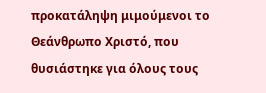προκατάληψη μιμούμενοι το Θεάνθρωπο Χριστό, που θυσιάστηκε για όλους τους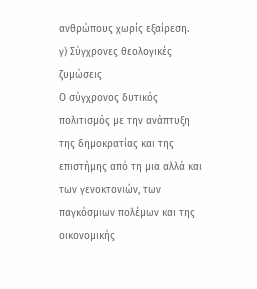ανθρώπους χωρίς εξαίρεση.
γ) Σύγχρονες θεολογικές ζυμώσεις
Ο σύγχρονος δυτικός πολιτισμός με την ανάπτυξη της δημοκρατίας και της επιστήμης από τη μια αλλά και των γενοκτονιών, των παγκόσμιων πολέμων και της οικονομικής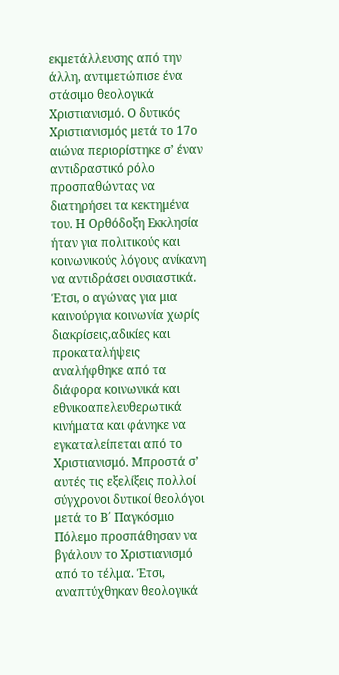εκμετάλλευσης από την άλλη, αντιμετώπισε ένα στάσιμο θεολογικά Χριστιανισμό. Ο δυτικός Χριστιανισμός μετά το 17ο αιώνα περιορίστηκε σ’ έναν αντιδραστικό ρόλο προσπαθώντας να διατηρήσει τα κεκτημένα του. Η Ορθόδοξη Εκκλησία ήταν για πολιτικούς και κοινωνικούς λόγους ανίκανη να αντιδράσει ουσιαστικά.
Έτσι, ο αγώνας για μια καινούργια κοινωνία χωρίς διακρίσεις,αδικίες και προκαταλήψεις αναλήφθηκε από τα διάφορα κοινωνικά και εθνικοαπελευθερωτικά κινήματα και φάνηκε να εγκαταλείπεται από το Χριστιανισμό. Μπροστά σ’ αυτές τις εξελίξεις πολλοί σύγχρονοι δυτικοί θεολόγοι μετά το Β΄ Παγκόσμιο Πόλεμο προσπάθησαν να βγάλουν το Χριστιανισμό από το τέλμα. Έτσι, αναπτύχθηκαν θεολογικά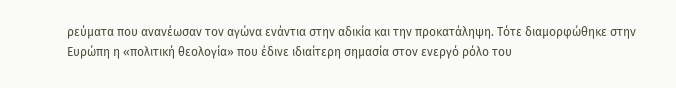ρεύματα που ανανέωσαν τον αγώνα ενάντια στην αδικία και την προκατάληψη. Τότε διαμορφώθηκε στην Ευρώπη η «πολιτική θεολογία» που έδινε ιδιαίτερη σημασία στον ενεργό ρόλο του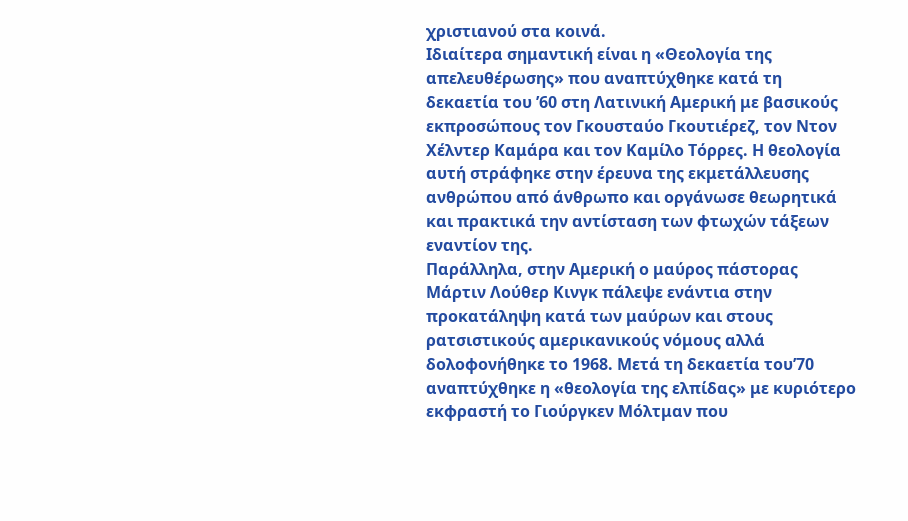χριστιανού στα κοινά.
Ιδιαίτερα σημαντική είναι η «Θεολογία της απελευθέρωσης» που αναπτύχθηκε κατά τη δεκαετία του ’60 στη Λατινική Αμερική με βασικούς εκπροσώπους τον Γκουσταύο Γκουτιέρεζ, τον Ντον Χέλντερ Καμάρα και τον Καμίλο Τόρρες. Η θεολογία αυτή στράφηκε στην έρευνα της εκμετάλλευσης ανθρώπου από άνθρωπο και οργάνωσε θεωρητικά και πρακτικά την αντίσταση των φτωχών τάξεων εναντίον της.
Παράλληλα, στην Αμερική ο μαύρος πάστορας Μάρτιν Λούθερ Κινγκ πάλεψε ενάντια στην προκατάληψη κατά των μαύρων και στους ρατσιστικούς αμερικανικούς νόμους αλλά δολοφονήθηκε το 1968. Μετά τη δεκαετία του’70 αναπτύχθηκε η «θεολογία της ελπίδας» με κυριότερο εκφραστή το Γιούργκεν Μόλτμαν που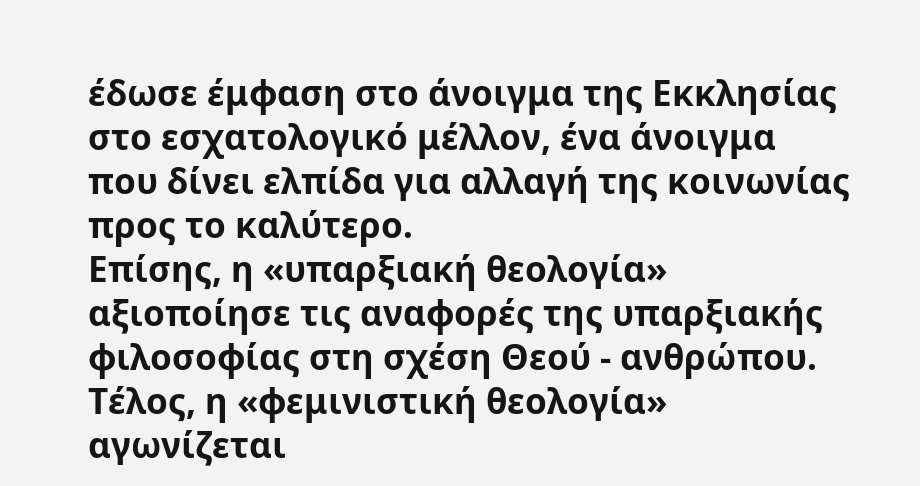έδωσε έμφαση στο άνοιγμα της Εκκλησίας στο εσχατολογικό μέλλον, ένα άνοιγμα που δίνει ελπίδα για αλλαγή της κοινωνίας προς το καλύτερο.
Επίσης, η «υπαρξιακή θεολογία» αξιοποίησε τις αναφορές της υπαρξιακής φιλοσοφίας στη σχέση Θεού - ανθρώπου. Τέλος, η «φεμινιστική θεολογία» αγωνίζεται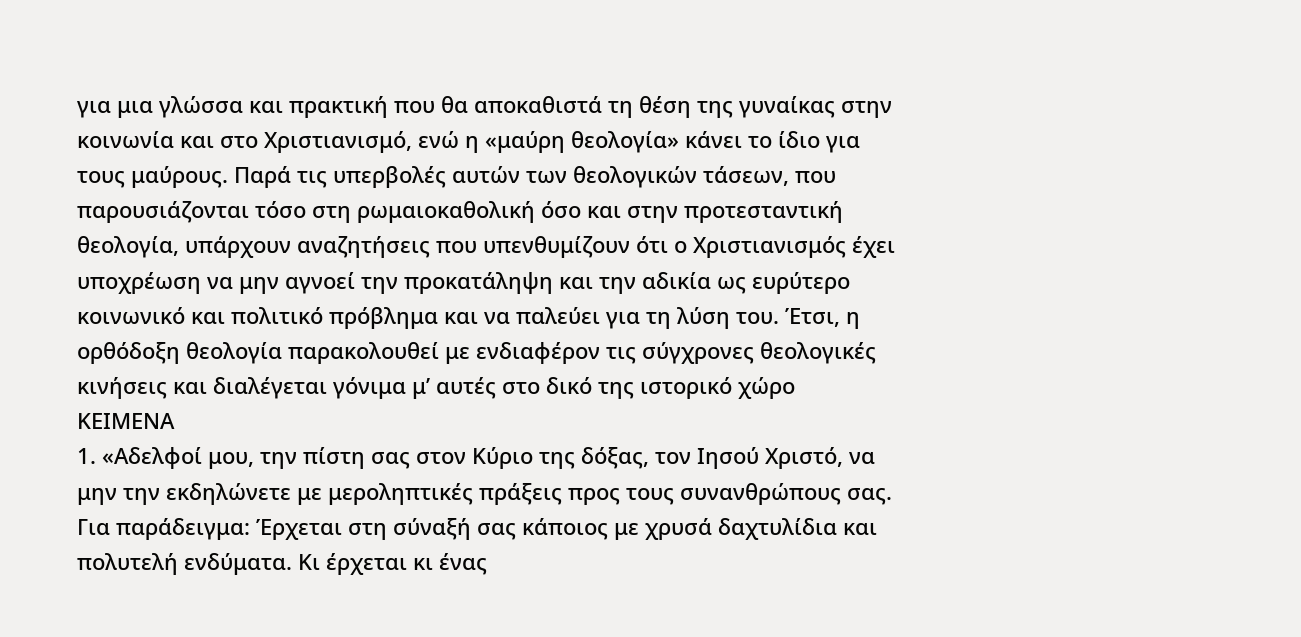για μια γλώσσα και πρακτική που θα αποκαθιστά τη θέση της γυναίκας στην κοινωνία και στο Χριστιανισμό, ενώ η «μαύρη θεολογία» κάνει το ίδιο για τους μαύρους. Παρά τις υπερβολές αυτών των θεολογικών τάσεων, που παρουσιάζονται τόσο στη ρωμαιοκαθολική όσο και στην προτεσταντική θεολογία, υπάρχουν αναζητήσεις που υπενθυμίζουν ότι ο Χριστιανισμός έχει υποχρέωση να μην αγνοεί την προκατάληψη και την αδικία ως ευρύτερο κοινωνικό και πολιτικό πρόβλημα και να παλεύει για τη λύση του. Έτσι, η ορθόδοξη θεολογία παρακολουθεί με ενδιαφέρον τις σύγχρονες θεολογικές κινήσεις και διαλέγεται γόνιμα μ’ αυτές στο δικό της ιστορικό χώρο
ΚΕΙΜΕΝΑ
1. «Αδελφοί μου, την πίστη σας στον Κύριο της δόξας, τον Ιησού Χριστό, να μην την εκδηλώνετε με μεροληπτικές πράξεις προς τους συνανθρώπους σας. Για παράδειγμα: Έρχεται στη σύναξή σας κάποιος με χρυσά δαχτυλίδια και πολυτελή ενδύματα. Κι έρχεται κι ένας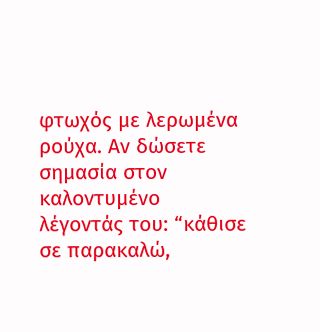φτωχός με λερωμένα ρούχα. Αν δώσετε σημασία στον καλοντυμένο λέγοντάς του: “κάθισε σε παρακαλώ,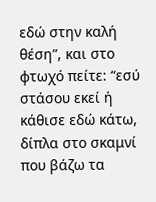εδώ στην καλή θέση”, και στο φτωχό πείτε: “εσύ στάσου εκεί ή κάθισε εδώ κάτω, δίπλα στο σκαμνί που βάζω τα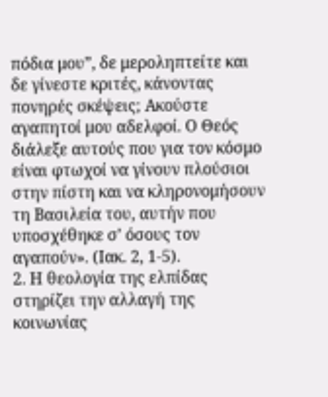πόδια μου”, δε μεροληπτείτε και δε γίνεστε κριτές, κάνοντας πονηρές σκέψεις; Ακούστε αγαπητοί μου αδελφοί. Ο Θεός διάλεξε αυτούς που για τον κόσμο είναι φτωχοί να γίνουν πλούσιοι στην πίστη και να κληρονομήσουν τη Βασιλεία του, αυτήν που υποσχέθηκε σ’ όσους τον αγαπούν». (Ιακ. 2, 1-5).
2. Η θεολογία της ελπίδας στηρίζει την αλλαγή της κοινωνίας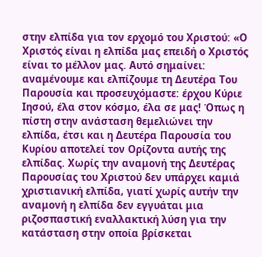στην ελπίδα για τον ερχομό του Χριστού: «Ο Χριστός είναι η ελπίδα μας επειδή ο Χριστός είναι το μέλλον μας. Αυτό σημαίνει: αναμένουμε και ελπίζουμε τη Δευτέρα Του Παρουσία και προσευχόμαστε: έρχου Κύριε Ιησού, έλα στον κόσμο, έλα σε μας! Όπως η πίστη στην ανάσταση θεμελιώνει την ελπίδα, έτσι και η Δευτέρα Παρουσία του Κυρίου αποτελεί τον Ορίζοντα αυτής της ελπίδας. Χωρίς την αναμονή της Δευτέρας Παρουσίας του Χριστού δεν υπάρχει καμιά χριστιανική ελπίδα, γιατί χωρίς αυτήν την αναμονή η ελπίδα δεν εγγυάται μια ριζοσπαστική εναλλακτική λύση για την κατάσταση στην οποία βρίσκεται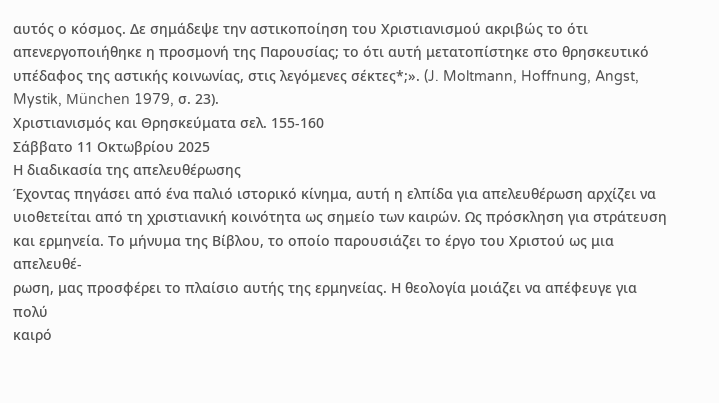αυτός ο κόσμος. Δε σημάδεψε την αστικοποίηση του Χριστιανισμού ακριβώς το ότι απενεργοποιήθηκε η προσμονή της Παρουσίας; το ότι αυτή μετατοπίστηκε στο θρησκευτικό υπέδαφος της αστικής κοινωνίας, στις λεγόμενες σέκτες*;». (J. Moltmann, Hoffnung, Angst, Mystik, München 1979, σ. 23).
Χριστιανισμός και Θρησκεύματα σελ. 155-160
Σάββατο 11 Οκτωβρίου 2025
Η διαδικασία της απελευθέρωσης
Έχοντας πηγάσει από ένα παλιό ιστορικό κίνημα, αυτή η ελπίδα για απελευθέρωση αρχίζει να
υιοθετείται από τη χριστιανική κοινότητα ως σημείο των καιρών. Ως πρόσκληση για στράτευση
και ερμηνεία. Το μήνυμα της Βίβλου, το οποίο παρουσιάζει το έργο του Χριστού ως μια απελευθέ-
ρωση, μας προσφέρει το πλαίσιο αυτής της ερμηνείας. Η θεολογία μοιάζει να απέφευγε για πολύ
καιρό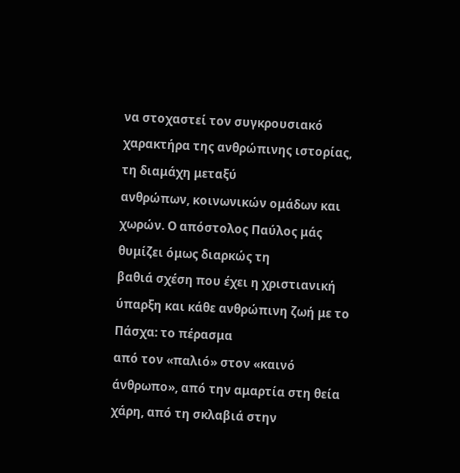να στοχαστεί τον συγκρουσιακό χαρακτήρα της ανθρώπινης ιστορίας, τη διαμάχη μεταξύ
ανθρώπων, κοινωνικών ομάδων και χωρών. Ο απόστολος Παύλος μάς θυμίζει όμως διαρκώς τη
βαθιά σχέση που έχει η χριστιανική ύπαρξη και κάθε ανθρώπινη ζωή με το Πάσχα: το πέρασμα
από τον «παλιό» στον «καινό άνθρωπο», από την αμαρτία στη θεία χάρη, από τη σκλαβιά στην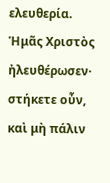ελευθερία.
Ἡμᾶς Χριστὸς ἠλευθέρωσεν· στήκετε οὖν, καὶ μὴ πάλιν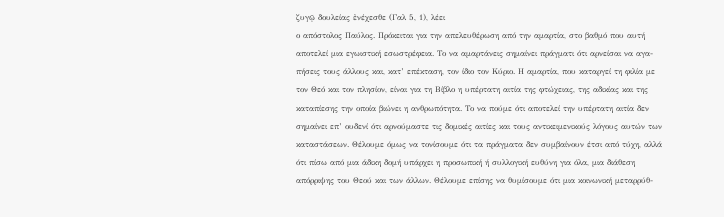ζυγῷ δουλείας ἐνέχεσθε (Γαλ 5, 1), λέει
ο απόστολος Παύλος. Πρόκειται για την απελευθέρωση από την αμαρτία, στο βαθμό που αυτή
αποτελεί μια εγωιστική εσωστρέφεια. Το να αμαρτάνεις σημαίνει πράγματι ότι αρνείσαι να αγα-
πήσεις τους άλλους και, κατ’ επέκταση, τον ίδιο τον Κύριο. Η αμαρτία, που καταργεί τη φιλία με
τον Θεό και τον πλησίον, είναι για τη Βίβλο η υπέρτατη αιτία της φτώχειας, της αδικίας και της
καταπίεσης την οποία βιώνει η ανθρωπότητα. Το να πούμε ότι αποτελεί την υπέρτατη αιτία δεν
σημαίνει επ’ ουδενί ότι αρνούμαστε τις δομικές αιτίες και τους αντικειμενικούς λόγους αυτών των
καταστάσεων. Θέλουμε όμως να τονίσουμε ότι τα πράγματα δεν συμβαίνουν έτσι από τύχη, αλλά
ότι πίσω από μια άδικη δομή υπάρχει η προσωπική ή συλλογική ευθύνη για όλα, μια διάθεση
απόρριψης του Θεού και των άλλων. Θέλουμε επίσης να θυμίσουμε ότι μια κοινωνική μεταρρύθ-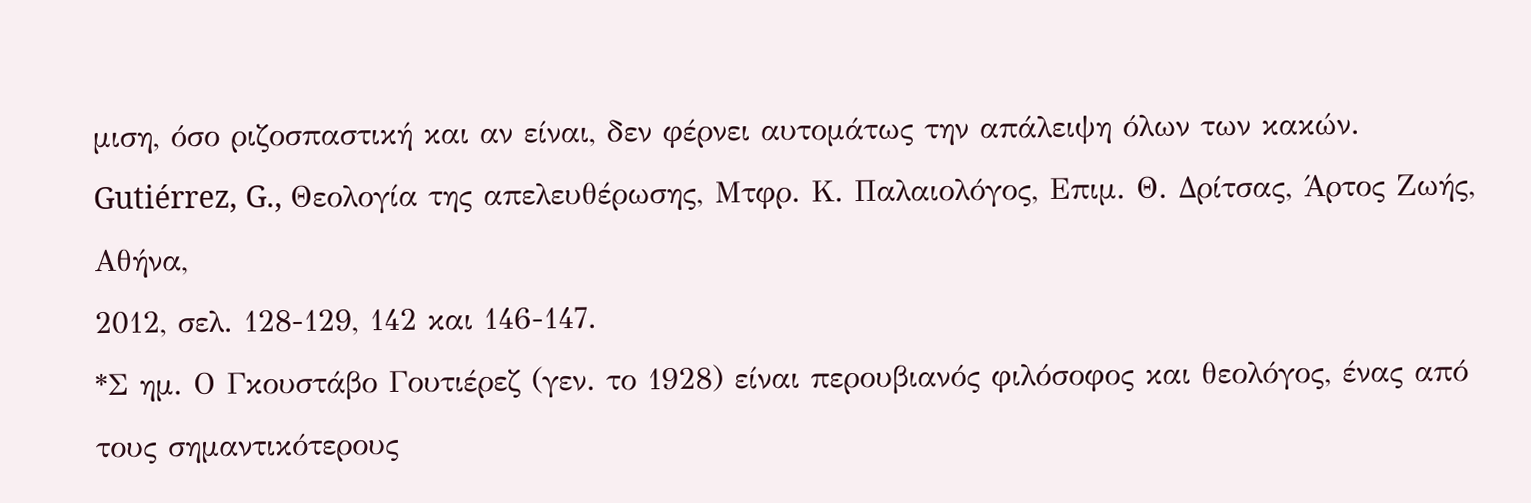μιση, όσο ριζοσπαστική και αν είναι, δεν φέρνει αυτομάτως την απάλειψη όλων των κακών.
Gutiérrez, G., Θεολογία της απελευθέρωσης, Mτφρ. Κ. Παλαιολόγος, Eπιμ. Θ. Δρίτσας, Άρτος Ζωής, Αθήνα,
2012, σελ. 128-129, 142 και 146-147.
*Σ ημ. Ο Γκουστάβο Γουτιέρεζ (γεν. το 1928) είναι περουβιανός φιλόσοφος και θεολόγος, ένας από
τους σημαντικότερους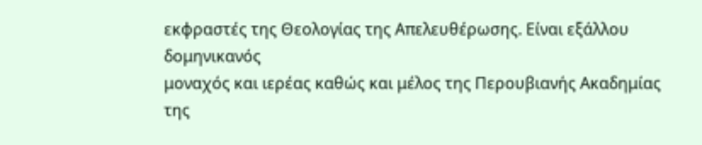εκφραστές της Θεολογίας της Απελευθέρωσης. Είναι εξάλλου δομηνικανός
μοναχός και ιερέας καθώς και μέλος της Περουβιανής Ακαδημίας της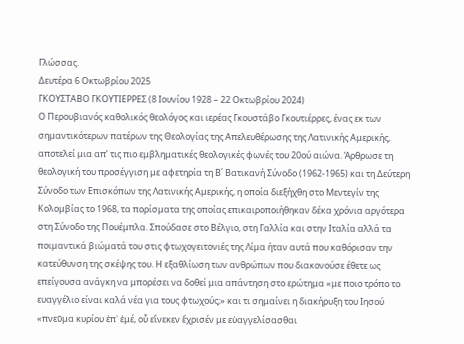Γλώσσας.
Δευτέρα 6 Οκτωβρίου 2025
ΓΚΟΥΣΤΑΒΟ ΓΚΟΥΤΙΕΡΡΕΣ (8 Ιουνίου 1928 – 22 Οκτωβρίου 2024)
Ο Περουβιανός καθολικός θεολόγος και ιερέας Γκουστάβο Γκουτιέρρες, ένας εκ των σημαντικότερων πατέρων της Θεολογίας της Απελευθέρωσης της Λατινικής Αμερικής, αποτελεί μια απ’ τις πιο εμβληματικές θεολογικές φωνές του 20ού αιώνα. Άρθρωσε τη θεολογική του προσέγγιση με αφετηρία τη Β΄ Βατικανή Σύνοδο (1962-1965) και τη Δεύτερη Σύνοδο των Επισκόπων της Λατινικής Αμερικής, η οποία διεξήχθη στο Μεντεγίν της Κολομβίας το 1968, τα πορίσματα της οποίας επικαιροποιήθηκαν δέκα χρόνια αργότερα στη Σύνοδο της Πουέμπλα. Σπούδασε στο Βέλγιο, στη Γαλλία και στην Ιταλία αλλά τα ποιμαντικά βιώματά του στις φτωχογειτονιές της Λίμα ήταν αυτά που καθόρισαν την κατεύθυνση της σκέψης του. Η εξαθλίωση των ανθρώπων που διακονούσε έθετε ως επείγουσα ανάγκη να μπορέσει να δοθεί μια απάντηση στο ερώτημα «με ποιο τρόπο το ευαγγέλιο είναι καλά νέα για τους φτωχούς;» και τι σημαίνει η διακήρυξη του Ιησού «πνεῦμα κυρίου ἐπ᾽ ἐμέ, οὗ εἵνεκεν ἔχρισέν με εὐαγγελίσασθαι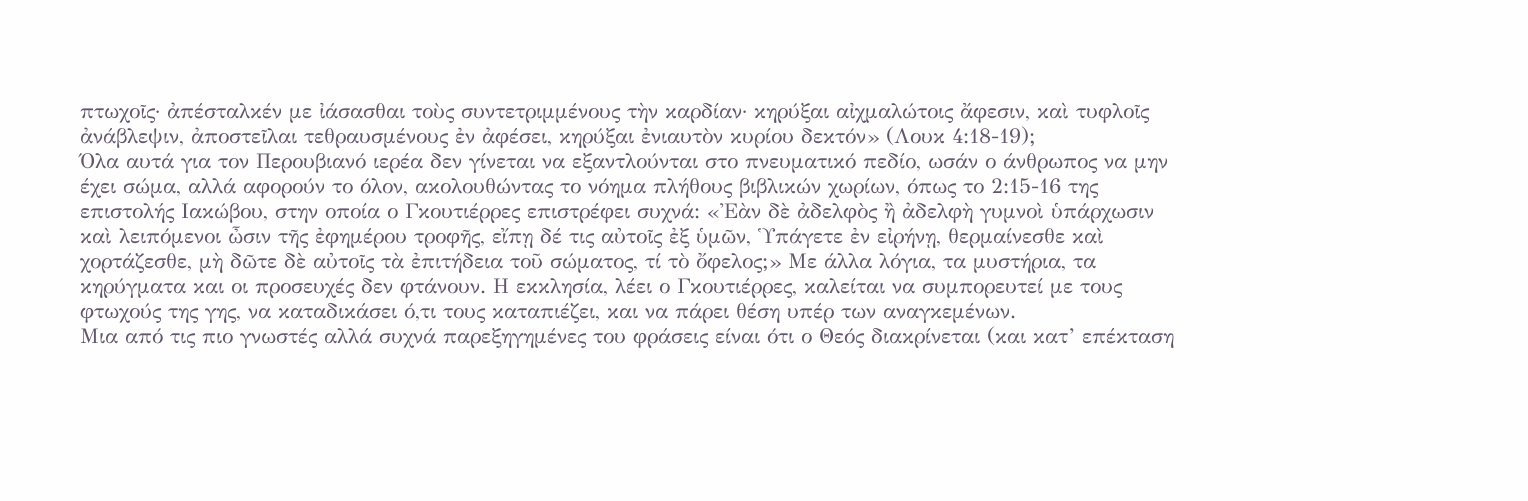πτωχοῖς· ἀπέσταλκέν με ἰάσασθαι τοὺς συντετριμμένους τὴν καρδίαν· κηρύξαι αἰχμαλώτοις ἄφεσιν, καὶ τυφλοῖς ἀνάβλεψιν, ἀποστεῖλαι τεθραυσμένους ἐν ἀφέσει, κηρύξαι ἐνιαυτὸν κυρίου δεκτόν» (Λουκ 4:18-19);
Όλα αυτά για τον Περουβιανό ιερέα δεν γίνεται να εξαντλούνται στο πνευματικό πεδίο, ωσάν ο άνθρωπος να μην έχει σώμα, αλλά αφορούν το όλον, ακολουθώντας το νόημα πλήθους βιβλικών χωρίων, όπως το 2:15-16 της επιστολής Ιακώβου, στην οποία ο Γκουτιέρρες επιστρέφει συχνά: «Ἐὰν δὲ ἀδελφὸς ἢ ἀδελφὴ γυμνοὶ ὑπάρχωσιν καὶ λειπόμενοι ὦσιν τῆς ἐφημέρου τροφῆς, εἴπῃ δέ τις αὐτοῖς ἐξ ὑμῶν, Ὑπάγετε ἐν εἰρήνῃ, θερμαίνεσθε καὶ χορτάζεσθε, μὴ δῶτε δὲ αὐτοῖς τὰ ἐπιτήδεια τοῦ σώματος, τί τὸ ὄφελος;» Με άλλα λόγια, τα μυστήρια, τα κηρύγματα και οι προσευχές δεν φτάνουν. Η εκκλησία, λέει ο Γκουτιέρρες, καλείται να συμπορευτεί με τους φτωχούς της γης, να καταδικάσει ό,τι τους καταπιέζει, και να πάρει θέση υπέρ των αναγκεμένων.
Μια από τις πιο γνωστές αλλά συχνά παρεξηγημένες του φράσεις είναι ότι ο Θεός διακρίνεται (και κατ’ επέκταση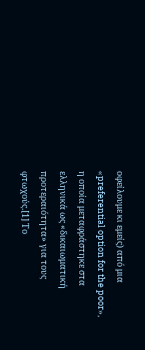οφείλουμε κι εμείς) από μια «preferential option for the poor», η οποία μεταφράστηκε στα ελληνικά ως «δικαιωματική προτεραιότητα» για τους φτωχούς.[1] Το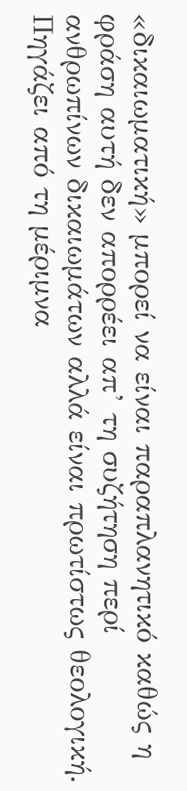«δικαιωματική» μπορεί να είναι παραπλανητικό καθώς η φράση αυτή δεν απορρέει απ’ τη συζήτηση περί ανθρωπίνων δικαιωμάτων αλλά είναι πρωτίστως θεολογική. Πηγάζει από τη μέριμνα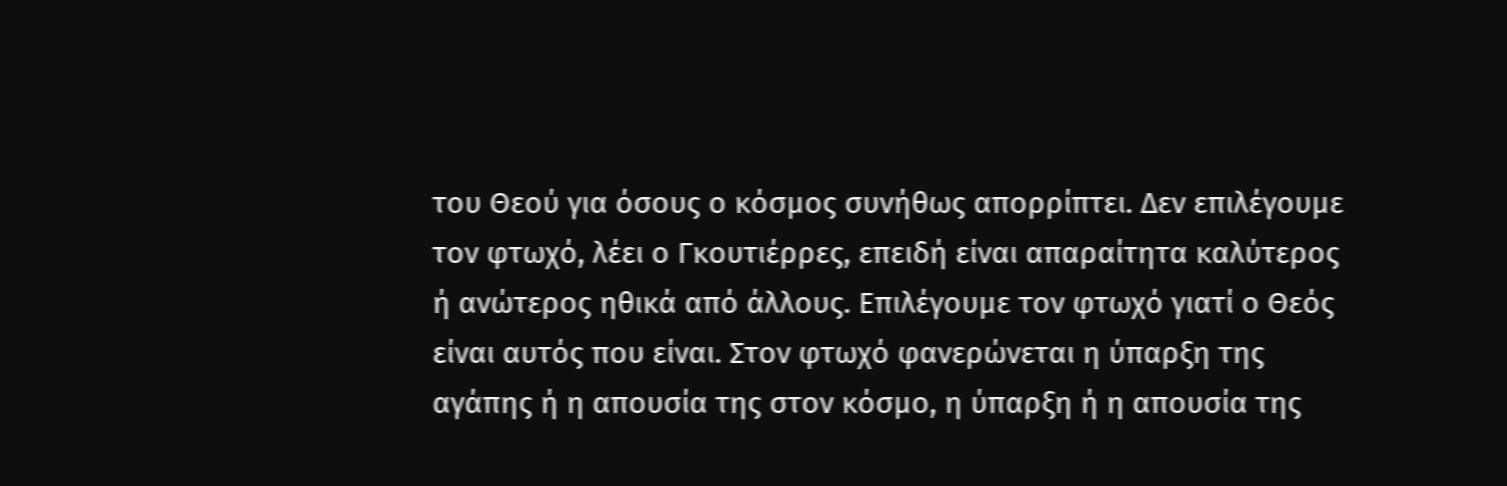του Θεού για όσους ο κόσμος συνήθως απορρίπτει. Δεν επιλέγουμε τον φτωχό, λέει ο Γκουτιέρρες, επειδή είναι απαραίτητα καλύτερος ή ανώτερος ηθικά από άλλους. Επιλέγουμε τον φτωχό γιατί ο Θεός είναι αυτός που είναι. Στον φτωχό φανερώνεται η ύπαρξη της αγάπης ή η απουσία της στον κόσμο, η ύπαρξη ή η απουσία της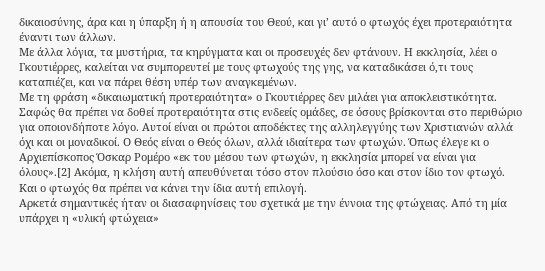δικαιοσύνης, άρα και η ύπαρξη ή η απουσία του Θεού, και γι’ αυτό ο φτωχός έχει προτεραιότητα έναντι των άλλων.
Με άλλα λόγια, τα μυστήρια, τα κηρύγματα και οι προσευχές δεν φτάνουν. Η εκκλησία, λέει ο Γκουτιέρρες, καλείται να συμπορευτεί με τους φτωχούς της γης, να καταδικάσει ό,τι τους καταπιέζει, και να πάρει θέση υπέρ των αναγκεμένων.
Με τη φράση «δικαιωματική προτεραιότητα» ο Γκουτιέρρες δεν μιλάει για αποκλειστικότητα. Σαφώς θα πρέπει να δοθεί προτεραιότητα στις ενδεείς ομάδες, σε όσους βρίσκονται στο περιθώριο για οποιονδήποτε λόγο. Αυτοί είναι οι πρώτοι αποδέκτες της αλληλεγγύης των Χριστιανών αλλά όχι και οι μοναδικοί. Ο Θεός είναι ο Θεός όλων, αλλά ιδιαίτερα των φτωχών. Όπως έλεγε κι ο Αρχιεπίσκοπος Όσκαρ Ρομέρο «εκ του μέσου των φτωχών, η εκκλησία μπορεί να είναι για όλους».[2] Ακόμα, η κλήση αυτή απευθύνεται τόσο στον πλούσιο όσο και στον ίδιο τον φτωχό. Και ο φτωχός θα πρέπει να κάνει την ίδια αυτή επιλογή.
Αρκετά σημαντικές ήταν οι διασαφηνίσεις του σχετικά με την έννοια της φτώχειας. Από τη μία υπάρχει η «υλική φτώχεια»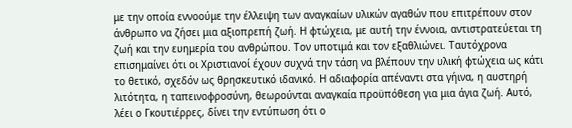με την οποία εννοούμε την έλλειψη των αναγκαίων υλικών αγαθών που επιτρέπουν στον άνθρωπο να ζήσει μια αξιοπρεπή ζωή. Η φτώχεια, με αυτή την έννοια, αντιστρατεύεται τη ζωή και την ευημερία του ανθρώπου. Τον υποτιμά και τον εξαθλιώνει. Ταυτόχρονα επισημαίνει ότι οι Χριστιανοί έχουν συχνά την τάση να βλέπουν την υλική φτώχεια ως κάτι το θετικό, σχεδόν ως θρησκευτικό ιδανικό. Η αδιαφορία απέναντι στα γήινα, η αυστηρή λιτότητα, η ταπεινοφροσύνη, θεωρούνται αναγκαία προϋπόθεση για μια άγια ζωή. Αυτό, λέει ο Γκουτιέρρες, δίνει την εντύπωση ότι ο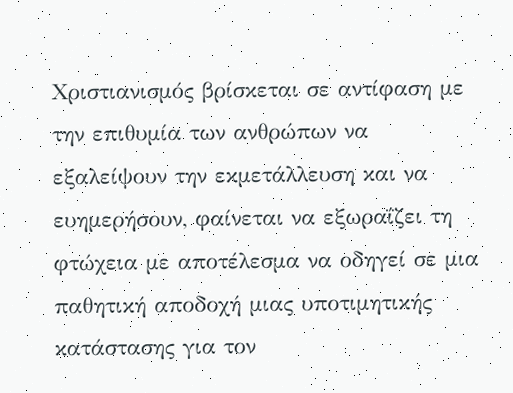Χριστιανισμός βρίσκεται σε αντίφαση με την επιθυμία των ανθρώπων να εξαλείψουν την εκμετάλλευση και να ευημερήσουν, φαίνεται να εξωραΐζει τη φτώχεια με αποτέλεσμα να οδηγεί σε μια παθητική αποδοχή μιας υποτιμητικής κατάστασης για τον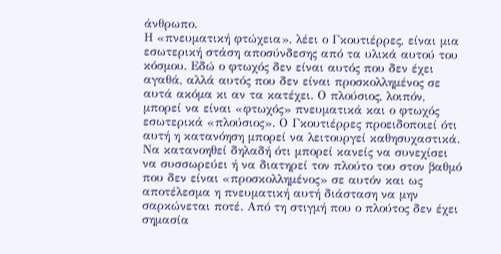άνθρωπο.
Η «πνευματική φτώχεια», λέει ο Γκουτιέρρες, είναι μια εσωτερική στάση αποσύνδεσης από τα υλικά αυτού του κόσμου. Εδώ ο φτωχός δεν είναι αυτός που δεν έχει αγαθά, αλλά αυτός που δεν είναι προσκολλημένος σε αυτά ακόμα κι αν τα κατέχει. Ο πλούσιος, λοιπόν, μπορεί να είναι «φτωχός» πνευματικά και ο φτωχός εσωτερικά «πλούσιος». Ο Γκουτιέρρες προειδοποιεί ότι αυτή η κατανόηση μπορεί να λειτουργεί καθησυχαστικά. Να κατανοηθεί δηλαδή ότι μπορεί κανείς να συνεχίσει να συσσωρεύει ή να διατηρεί τον πλούτο του στον βαθμό που δεν είναι «προσκολλημένος» σε αυτόν και ως αποτέλεσμα η πνευματική αυτή διάσταση να μην σαρκώνεται ποτέ. Από τη στιγμή που ο πλούτος δεν έχει σημασία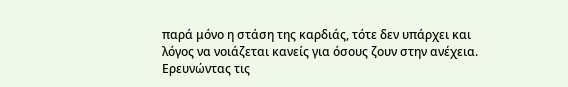παρά μόνο η στάση της καρδιάς, τότε δεν υπάρχει και λόγος να νοιάζεται κανείς για όσους ζουν στην ανέχεια.
Ερευνώντας τις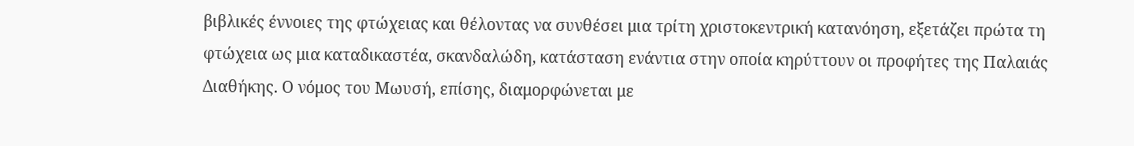βιβλικές έννοιες της φτώχειας και θέλοντας να συνθέσει μια τρίτη χριστοκεντρική κατανόηση, εξετάζει πρώτα τη φτώχεια ως μια καταδικαστέα, σκανδαλώδη, κατάσταση ενάντια στην οποία κηρύττουν οι προφήτες της Παλαιάς Διαθήκης. Ο νόμος του Μωυσή, επίσης, διαμορφώνεται με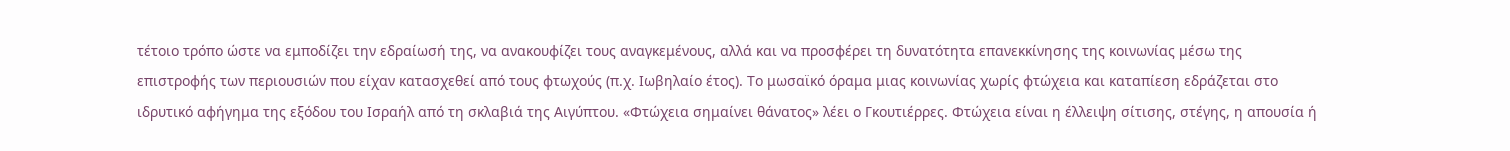τέτοιο τρόπο ώστε να εμποδίζει την εδραίωσή της, να ανακουφίζει τους αναγκεμένους, αλλά και να προσφέρει τη δυνατότητα επανεκκίνησης της κοινωνίας μέσω της επιστροφής των περιουσιών που είχαν κατασχεθεί από τους φτωχούς (π.χ. Ιωβηλαίο έτος). Το μωσαϊκό όραμα μιας κοινωνίας χωρίς φτώχεια και καταπίεση εδράζεται στο ιδρυτικό αφήγημα της εξόδου του Ισραήλ από τη σκλαβιά της Αιγύπτου. «Φτώχεια σημαίνει θάνατος» λέει ο Γκουτιέρρες. Φτώχεια είναι η έλλειψη σίτισης, στέγης, η απουσία ή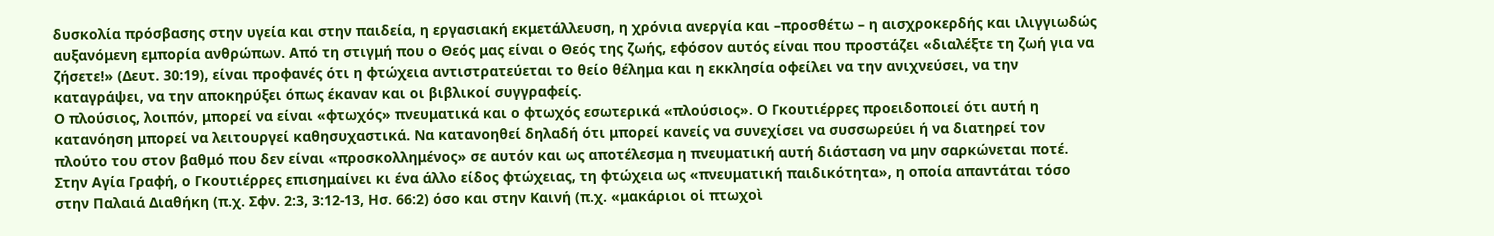δυσκολία πρόσβασης στην υγεία και στην παιδεία, η εργασιακή εκμετάλλευση, η χρόνια ανεργία και –προσθέτω – η αισχροκερδής και ιλιγγιωδώς αυξανόμενη εμπορία ανθρώπων. Από τη στιγμή που ο Θεός μας είναι ο Θεός της ζωής, εφόσον αυτός είναι που προστάζει «διαλέξτε τη ζωή για να ζήσετε!» (Δευτ. 30:19), είναι προφανές ότι η φτώχεια αντιστρατεύεται το θείο θέλημα και η εκκλησία οφείλει να την ανιχνεύσει, να την καταγράψει, να την αποκηρύξει όπως έκαναν και οι βιβλικοί συγγραφείς.
Ο πλούσιος, λοιπόν, μπορεί να είναι «φτωχός» πνευματικά και ο φτωχός εσωτερικά «πλούσιος». Ο Γκουτιέρρες προειδοποιεί ότι αυτή η κατανόηση μπορεί να λειτουργεί καθησυχαστικά. Να κατανοηθεί δηλαδή ότι μπορεί κανείς να συνεχίσει να συσσωρεύει ή να διατηρεί τον πλούτο του στον βαθμό που δεν είναι «προσκολλημένος» σε αυτόν και ως αποτέλεσμα η πνευματική αυτή διάσταση να μην σαρκώνεται ποτέ.
Στην Αγία Γραφή, ο Γκουτιέρρες επισημαίνει κι ένα άλλο είδος φτώχειας, τη φτώχεια ως «πνευματική παιδικότητα», η οποία απαντάται τόσο στην Παλαιά Διαθήκη (π.χ. Σφν. 2:3, 3:12-13, Ησ. 66:2) όσο και στην Καινή (π.χ. «μακάριοι οἱ πτωχοὶ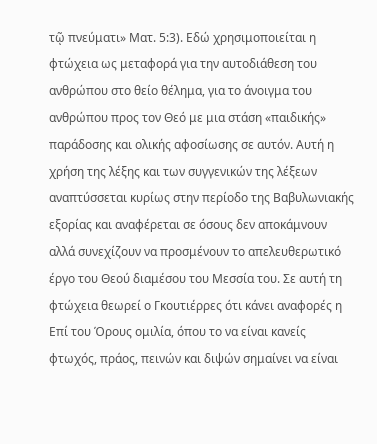τῷ πνεύματι» Ματ. 5:3). Εδώ χρησιμοποιείται η φτώχεια ως μεταφορά για την αυτοδιάθεση του ανθρώπου στο θείο θέλημα, για το άνοιγμα του ανθρώπου προς τον Θεό με μια στάση «παιδικής» παράδοσης και ολικής αφοσίωσης σε αυτόν. Αυτή η χρήση της λέξης και των συγγενικών της λέξεων αναπτύσσεται κυρίως στην περίοδο της Βαβυλωνιακής εξορίας και αναφέρεται σε όσους δεν αποκάμνουν αλλά συνεχίζουν να προσμένουν το απελευθερωτικό έργο του Θεού διαμέσου του Μεσσία του. Σε αυτή τη φτώχεια θεωρεί ο Γκουτιέρρες ότι κάνει αναφορές η Επί του Όρους ομιλία, όπου το να είναι κανείς φτωχός, πράος, πεινών και διψών σημαίνει να είναι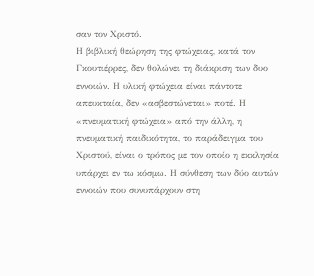σαν τον Χριστό.
Η βιβλική θεώρηση της φτώχειας, κατά τον Γκουτιέρρες, δεν θολώνει τη διάκριση των δυο εννοιών. Η υλική φτώχεια είναι πάντοτε απευκταία, δεν «ασβεστώνεται» ποτέ. Η «πνευματική φτώχεια» από την άλλη, η πνευματική παιδικότητα, το παράδειγμα του Χριστού, είναι ο τρόπος με τον οποίο η εκκλησία υπάρχει εν τω κόσμω. Η σύνθεση των δύο αυτών εννοιών που συνυπάρχουν στη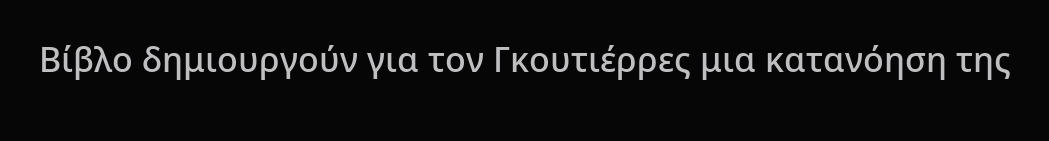Βίβλο δημιουργούν για τον Γκουτιέρρες μια κατανόηση της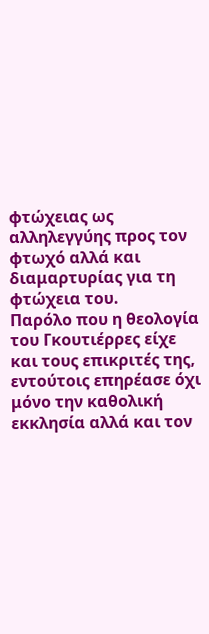φτώχειας ως αλληλεγγύης προς τον φτωχό αλλά και διαμαρτυρίας για τη φτώχεια του.
Παρόλο που η θεολογία του Γκουτιέρρες είχε και τους επικριτές της, εντούτοις επηρέασε όχι μόνο την καθολική εκκλησία αλλά και τον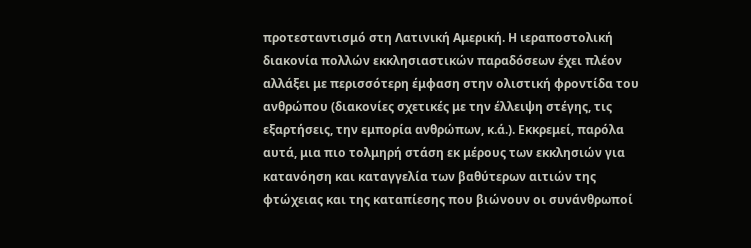προτεσταντισμό στη Λατινική Αμερική. Η ιεραποστολική διακονία πολλών εκκλησιαστικών παραδόσεων έχει πλέον αλλάξει με περισσότερη έμφαση στην ολιστική φροντίδα του ανθρώπου (διακονίες σχετικές με την έλλειψη στέγης, τις εξαρτήσεις, την εμπορία ανθρώπων, κ.ά.). Εκκρεμεί, παρόλα αυτά, μια πιο τολμηρή στάση εκ μέρους των εκκλησιών για κατανόηση και καταγγελία των βαθύτερων αιτιών της φτώχειας και της καταπίεσης που βιώνουν οι συνάνθρωποί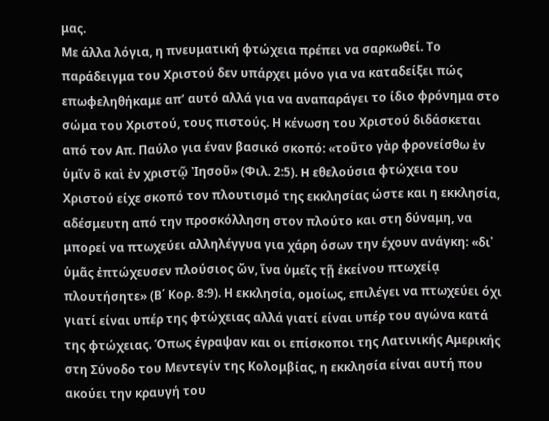μας.
Με άλλα λόγια, η πνευματική φτώχεια πρέπει να σαρκωθεί. Το παράδειγμα του Χριστού δεν υπάρχει μόνο για να καταδείξει πώς επωφεληθήκαμε απ’ αυτό αλλά για να αναπαράγει το ίδιο φρόνημα στο σώμα του Χριστού, τους πιστούς. Η κένωση του Χριστού διδάσκεται από τον Απ. Παύλο για έναν βασικό σκοπό: «τοῦτο γὰρ φρονείσθω ἐν ὑμῖν ὃ καὶ ἐν χριστῷ Ἰησοῦ» (Φιλ. 2:5). H εθελούσια φτώχεια του Χριστού είχε σκοπό τον πλουτισμό της εκκλησίας ώστε και η εκκλησία, αδέσμευτη από την προσκόλληση στον πλούτο και στη δύναμη, να μπορεί να πτωχεύει αλληλέγγυα για χάρη όσων την έχουν ανάγκη: «δι᾽ ὑμᾶς ἐπτώχευσεν πλούσιος ὤν, ἵνα ὑμεῖς τῇ ἐκείνου πτωχείᾳ πλουτήσητε» (Β΄ Κορ. 8:9). Η εκκλησία, ομοίως, επιλέγει να πτωχεύει όχι γιατί είναι υπέρ της φτώχειας αλλά γιατί είναι υπέρ του αγώνα κατά της φτώχειας. Όπως έγραψαν και οι επίσκοποι της Λατινικής Αμερικής στη Σύνοδο του Μεντεγίν της Κολομβίας, η εκκλησία είναι αυτή που ακούει την κραυγή του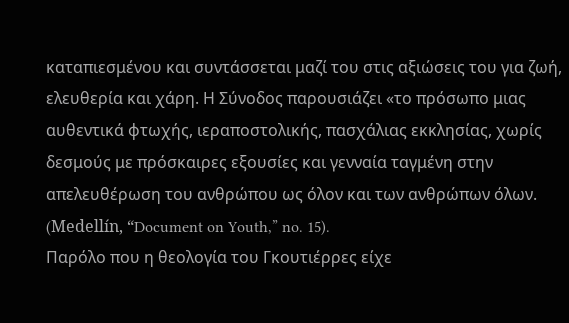καταπιεσμένου και συντάσσεται μαζί του στις αξιώσεις του για ζωή, ελευθερία και χάρη. Η Σύνοδος παρουσιάζει «το πρόσωπο μιας αυθεντικά φτωχής, ιεραποστολικής, πασχάλιας εκκλησίας, χωρίς δεσμούς με πρόσκαιρες εξουσίες και γενναία ταγμένη στην απελευθέρωση του ανθρώπου ως όλον και των ανθρώπων όλων. (Medellín, “Document on Youth,” no. 15).
Παρόλο που η θεολογία του Γκουτιέρρες είχε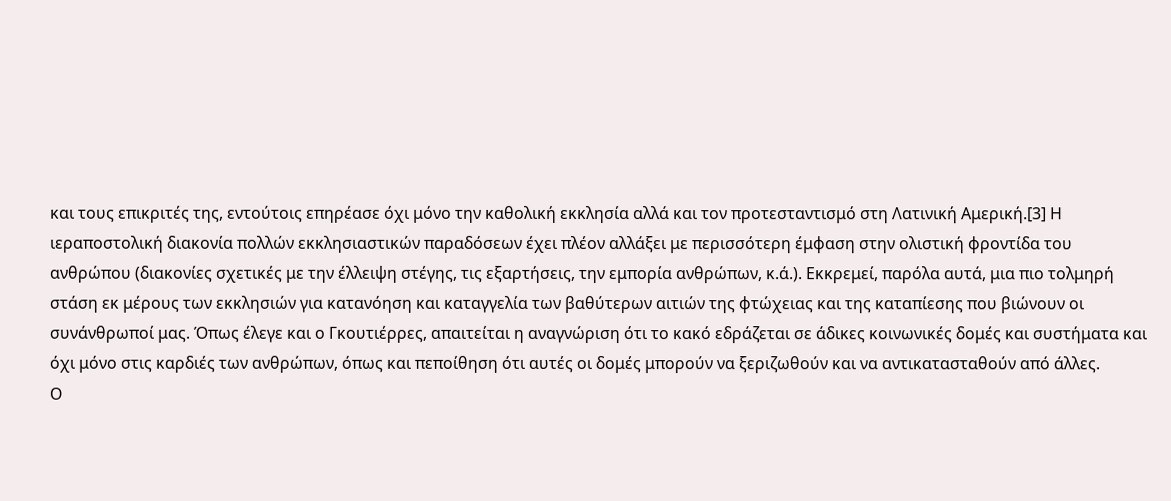και τους επικριτές της, εντούτοις επηρέασε όχι μόνο την καθολική εκκλησία αλλά και τον προτεσταντισμό στη Λατινική Αμερική.[3] Η ιεραποστολική διακονία πολλών εκκλησιαστικών παραδόσεων έχει πλέον αλλάξει με περισσότερη έμφαση στην ολιστική φροντίδα του ανθρώπου (διακονίες σχετικές με την έλλειψη στέγης, τις εξαρτήσεις, την εμπορία ανθρώπων, κ.ά.). Εκκρεμεί, παρόλα αυτά, μια πιο τολμηρή στάση εκ μέρους των εκκλησιών για κατανόηση και καταγγελία των βαθύτερων αιτιών της φτώχειας και της καταπίεσης που βιώνουν οι συνάνθρωποί μας. Όπως έλεγε και ο Γκουτιέρρες, απαιτείται η αναγνώριση ότι το κακό εδράζεται σε άδικες κοινωνικές δομές και συστήματα και όχι μόνο στις καρδιές των ανθρώπων, όπως και πεποίθηση ότι αυτές οι δομές μπορούν να ξεριζωθούν και να αντικατασταθούν από άλλες.
Ο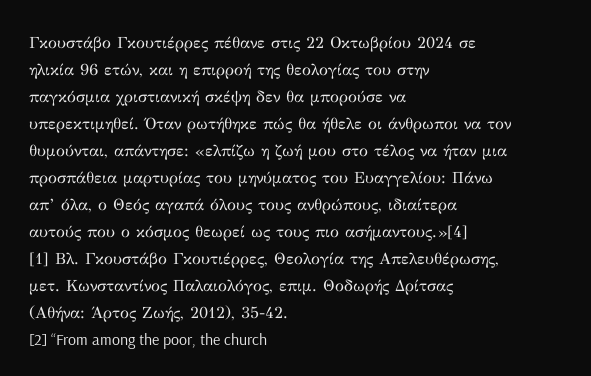Γκουστάβο Γκουτιέρρες πέθανε στις 22 Οκτωβρίου 2024 σε ηλικία 96 ετών, και η επιρροή της θεολογίας του στην παγκόσμια χριστιανική σκέψη δεν θα μπορούσε να υπερεκτιμηθεί. Όταν ρωτήθηκε πώς θα ήθελε οι άνθρωποι να τον θυμούνται, απάντησε: «ελπίζω η ζωή μου στο τέλος να ήταν μια προσπάθεια μαρτυρίας του μηνύματος του Ευαγγελίου: Πάνω απ’ όλα, ο Θεός αγαπά όλους τους ανθρώπους, ιδιαίτερα αυτούς που ο κόσμος θεωρεί ως τους πιο ασήμαντους.»[4]
[1] Βλ. Γκουστάβο Γκουτιέρρες, Θεολογία της Απελευθέρωσης, μετ. Κωνσταντίνος Παλαιολόγος, επιμ. Θοδωρής Δρίτσας (Αθήνα: Άρτος Ζωής, 2012), 35-42.
[2] “From among the poor, the church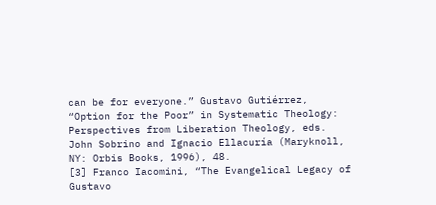can be for everyone.” Gustavo Gutiérrez, “Option for the Poor” in Systematic Theology: Perspectives from Liberation Theology, eds. John Sobrino and Ignacio Ellacuría (Maryknoll, NY: Orbis Books, 1996), 48.
[3] Franco Iacomini, “The Evangelical Legacy of Gustavo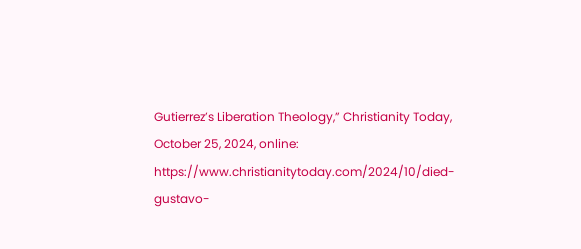Gutierrez’s Liberation Theology,” Christianity Today, October 25, 2024, online: https://www.christianitytoday.com/2024/10/died-gustavo-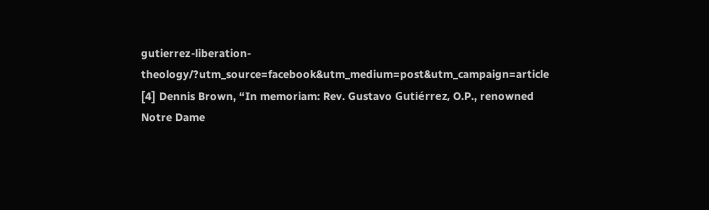gutierrez-liberation-theology/?utm_source=facebook&utm_medium=post&utm_campaign=article
[4] Dennis Brown, “In memoriam: Rev. Gustavo Gutiérrez, O.P., renowned Notre Dame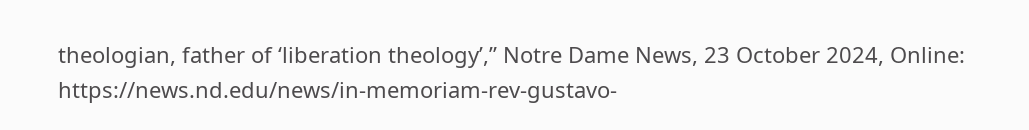theologian, father of ‘liberation theology’,” Notre Dame News, 23 October 2024, Online: https://news.nd.edu/news/in-memoriam-rev-gustavo-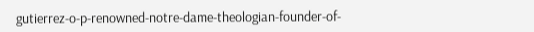gutierrez-o-p-renowned-notre-dame-theologian-founder-of-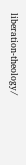liberation-theology/